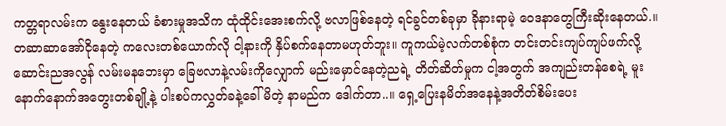ကတ္တရာလမ်းက နွေးနေတယ် ခံစားမှုအသိက ထုံထိုင်းအေးစက်လို့ ဗလာဖြစ်နေတဲ့ ရင်ခွင်တစ်ခုမှာ ခိုနားရာမဲ့ ဝေဒနာတွေကြီးဆိုးနေတယ်.။ တဆာဆာအော်ငိုနေတဲ့ ကလေးတစ်ယောက်လို ငါ့နားကို နှိပ်စက်နေတာမဟုတ်ဘူး။ ကူကယ်မဲ့လက်တစ်စုံက တင်းတင်းကျပ်ကျပ်ဖက်လို့ ဆောင်းညအလွန် လမ်းမနဘေးမှာ ခြေဗလာနဲ့လမ်းကိုလျှောက် မည်းမှောင်နေတဲ့ညရဲ့ တိတ်ဆိတ်မှုက ငါ့အတွက် အကျည်းတန်စေရဲ့ မူးနောက်နောက်အတွေးတစ်ချို့နဲ့ ပါးစပ်ကလွှတ်ခနဲ့ခေါ်မိတဲ့ နာမည်က ဒေါက်တာ..။ ရှေ့ပြေးနမိတ်အနေနဲ့အတိတ်စိမ်းပေး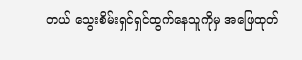တယ် သွေးစိမ်းရှင်ရှင်ထွက်နေသူကိုမှ အဖြေထုတ်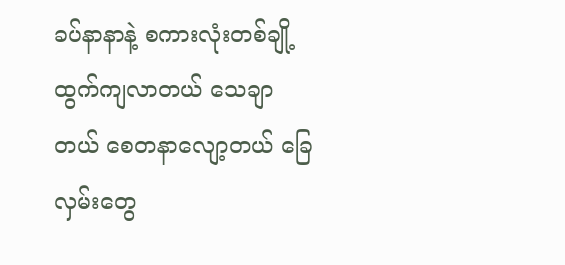ခပ်နာနာနဲ့ စကားလုံးတစ်ချို့ထွက်ကျလာတယ် သေချာတယ် စေတနာလျော့တယ် ခြေလှမ်းတွေ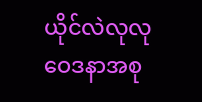ယိုင်လဲလုလု ဝေဒနာအစု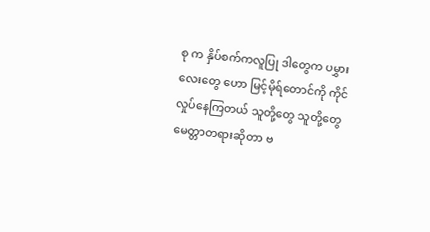စု က နှိပ်စက်ကလူပြု ဒါတွေက ပမွှားလေးတွေ ဟော မြင့်မိုရ်တောင်ကို ကိုင်လှုပ်နေကြတယ် သူတို့တွေ သူတို့တွေ မေတ္တာတရားဆိုတာ ဗ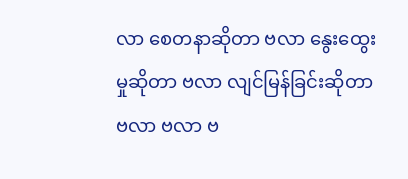လာ စေတနာဆိုတာ ဗလာ နွေးထွေးမှုဆိုတာ ဗလာ လျင်မြန်ခြင်းဆိုတာ ဗလာ ဗလာ ဗ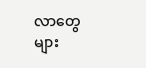လာတွေ များ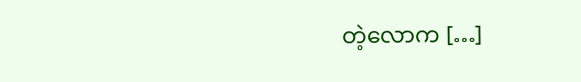တဲ့လောက […]